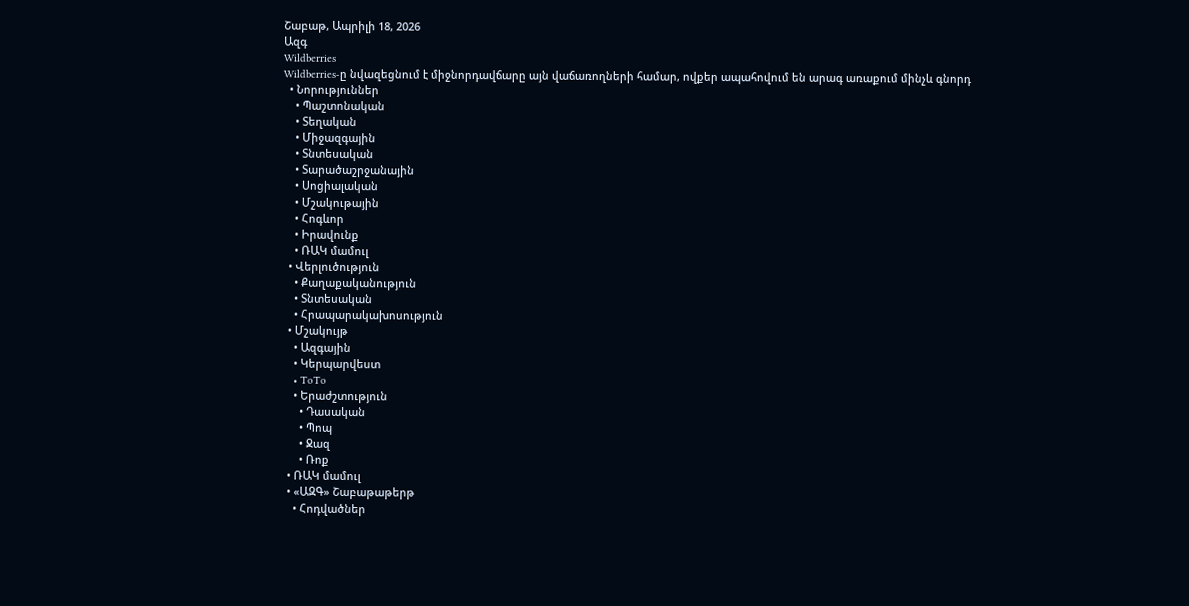Շաբաթ, Ապրիլի 18, 2026
Ազգ
Wildberries
Wildberries-ը նվազեցնում է միջնորդավճարը այն վաճառողների համար, ովքեր ապահովում են արագ առաքում մինչև գնորդ
  • Նորություններ
    • Պաշտոնական
    • Տեղական
    • Միջազգային
    • Տնտեսական
    • Տարածաշրջանային
    • Սոցիալական
    • Մշակութային
    • Հոգևոր
    • Իրավունք
    • ՌԱԿ մամուլ
  • Վերլուծություն
    • Քաղաքականություն
    • Տնտեսական
    • Հրապարակախոսություն
  • Մշակույթ
    • Ազգային
    • Կերպարվեստ
    • ToTo
    • Երաժշտություն
      • Դասական
      • Պոպ
      • Ջազ
      • Ռոք
  • ՌԱԿ մամուլ
  • «ԱԶԳ» Շաբաթաթերթ
    • Հոդվածներ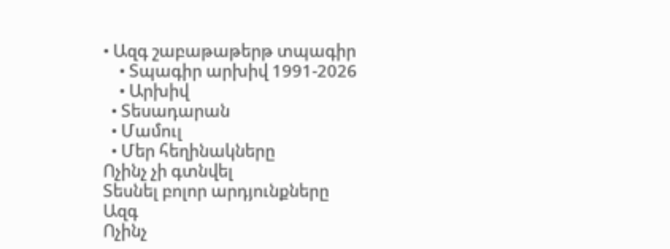• Ազգ շաբաթաթերթ տպագիր
    • Տպագիր արխիվ 1991-2026
    • Արխիվ
  • Տեսադարան
  • Մամուլ
  • Մեր հեղինակները
Ոչինչ չի գտնվել
Տեսնել բոլոր արդյունքները
Ազգ
Ոչինչ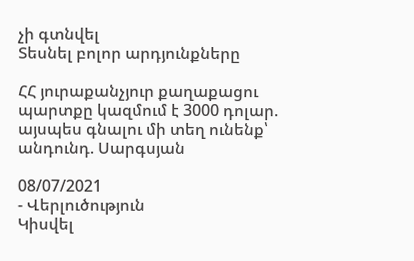չի գտնվել
Տեսնել բոլոր արդյունքները

ՀՀ յուրաքանչյուր քաղաքացու պարտքը կազմում է 3000 դոլար. այսպես գնալու մի տեղ ունենք՝ անդունդ. Սարգսյան

08/07/2021
- Վերլուծություն
Կիսվել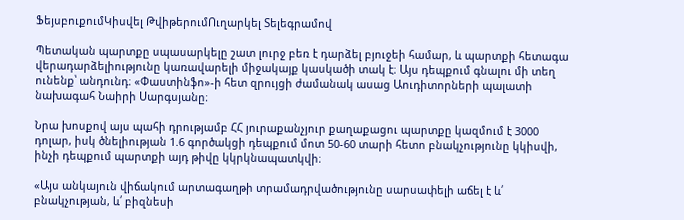ՖեյսբուքումԿիսվել ԹվիթերումՈւղարկել Տելեգրամով

Պետական պարտքը սպասարկելը շատ լուրջ բեռ է դարձել բյուջեի համար, և պարտքի հետագա վերադարձելիությունը կառավարելի միջակայք կասկածի տակ է։ Այս դեպքում գնալու մի տեղ ունենք՝ անդունդ։ «Փաստինֆո»-ի հետ զրույցի ժամանակ ասաց Աուդիտորների պալատի նախագահ Նաիրի Սարգսյանը։

Նրա խոսքով այս պահի դրությամբ ՀՀ յուրաքանչյուր քաղաքացու պարտքը կազմում է 3000 դոլար, իսկ ծնելիության 1.6 գործակցի դեպքում մոտ 50-60 տարի հետո բնակչությունը կկիսվի, ինչի դեպքում պարտքի այդ թիվը կկրկնապատկվի։

«Այս անկայուն վիճակում արտագաղթի տրամադրվածությունը սարսափելի աճել է և՛ բնակչության, և՛ բիզնեսի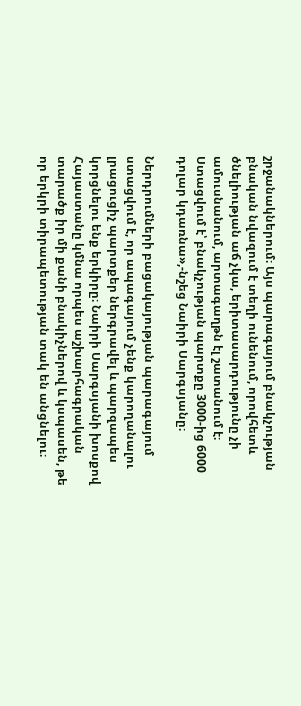շրջանակներում։ Այս պարագայում բնակչության բնական նվազում է տեղի ունենում, որովհետև ծնելիության աճ չկա, երիտասարդությունը չի ամուսնանում, արտագաղթն էլ շատանում է։ Ստացվում է՝ բնակչության պարտքը 3000-ից 6000 դոլար կդառնա»,-նշեց Նաիրի Սարգսյանը։

Ներդրումների բացակայության պարագայում ստացվում է, որ ապագայում չենք կարողանալու լրացուցիչ պարտքեր ներգրավել և պարզապես կորցնելու ենք երկիրը։ Նաիրի Սարգսյանի խոսքով Հայաստանը կմնա որպես աշխարհագրական տարածք իր մի քանի բնակիչներով և կսպասեն, թե որ երկրի տիրապետության տակ են անցնելու։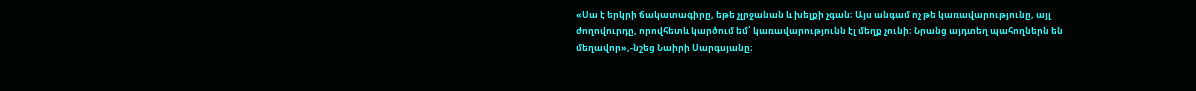«Սա է երկրի ճակատագիրը, եթե չլրջանան և խելքի չգան։ Այս անգամ ոչ թե կառավարությունը, այլ ժողովուրդը, որովհետև կարծում եմ՝ կառավարությունն էլ մեղք չունի։ Նրանց այդտեղ պահողներն են մեղավոր»,-նշեց Նաիրի Սարգսյանը։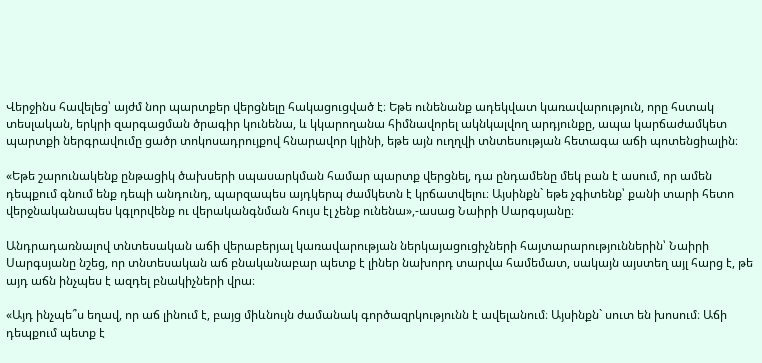Վերջինս հավելեց՝ այժմ նոր պարտքեր վերցնելը հակացուցված է։ Եթե ունենանք ադեկվատ կառավարություն, որը հստակ տեսլական, երկրի զարգացման ծրագիր կունենա, և կկարողանա հիմնավորել ակնկալվող արդյունքը, ապա կարճաժամկետ պարտքի ներգրավումը ցածր տոկոսադրույքով հնարավոր կլինի, եթե այն ուղղվի տնտեսության հետագա աճի պոտենցիալին։

«Եթե շարունակենք ընթացիկ ծախսերի սպասարկման համար պարտք վերցնել, դա ընդամենը մեկ բան է ասում, որ ամեն դեպքում գնում ենք դեպի անդունդ, պարզապես այդկերպ ժամկետն է կրճատվելու։ Այսինքն` եթե չգիտենք՝ քանի տարի հետո վերջնականապես կգլորվենք ու վերականգնման հույս էլ չենք ունենա»,-ասաց Նաիրի Սարգսյանը։

Անդրադառնալով տնտեսական աճի վերաբերյալ կառավարության ներկայացուցիչների հայտարարություններին՝ Նաիրի Սարգսյանը նշեց, որ տնտեսական աճ բնականաբար պետք է լիներ նախորդ տարվա համեմատ, սակայն այստեղ այլ հարց է, թե այդ աճն ինչպես է ազդել բնակիչների վրա։

«Այդ ինչպե՞ս եղավ, որ աճ լինում է, բայց միևնույն ժամանակ գործազրկությունն է ավելանում։ Այսինքն` սուտ են խոսում։ Աճի դեպքում պետք է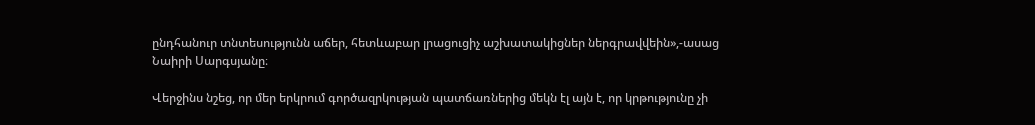ընդհանուր տնտեսությունն աճեր, հետևաբար լրացուցիչ աշխատակիցներ ներգրավվեին»,-ասաց Նաիրի Սարգսյանը։

Վերջինս նշեց, որ մեր երկրում գործազրկության պատճառներից մեկն էլ այն է, որ կրթությունը չի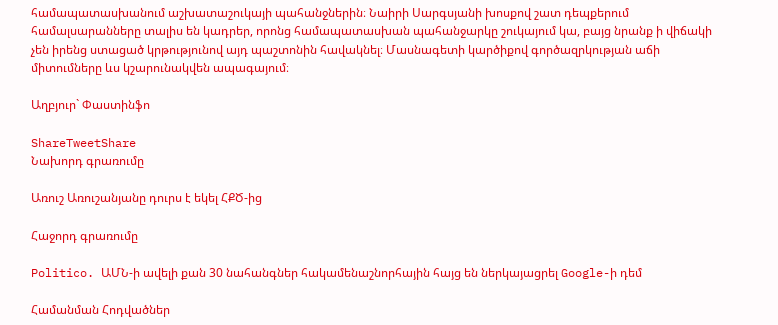համապատասխանում աշխատաշուկայի պահանջներին։ Նաիրի Սարգսյանի խոսքով շատ դեպքերում համալսարանները տալիս են կադրեր, որոնց համապատասխան պահանջարկը շուկայում կա, բայց նրանք ի վիճակի չեն իրենց ստացած կրթությունով այդ պաշտոնին հավակնել։ Մասնագետի կարծիքով գործազրկության աճի միտումները ևս կշարունակվեն ապագայում։

Աղբյուր` Փաստինֆո

ShareTweetShare
Նախորդ գրառումը

Առուշ Առուշանյանը դուրս է եկել ՀՔԾ-ից

Հաջորդ գրառումը

Politico. ԱՄՆ-ի ավելի քան 30 նահանգներ հակամենաշնորհային հայց են ներկայացրել Google-ի դեմ

Համանման Հոդվածներ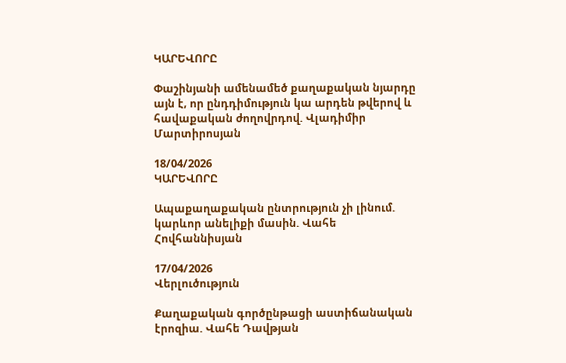ԿԱՐԵՎՈՐԸ

Փաշինյանի ամենամեծ քաղաքական նյարդը այն է, որ ընդդիմություն կա արդեն թվերով և հավաքական ժողովրդով. Վլադիմիր Մարտիրոսյան

18/04/2026
ԿԱՐԵՎՈՐԸ

Ապաքաղաքական ընտրություն չի լինում. կարևոր անելիքի մասին. Վահե Հովհաննիսյան

17/04/2026
Վերլուծություն

Քաղաքական գործընթացի աստիճանական էրոզիա. Վահե Դավթյան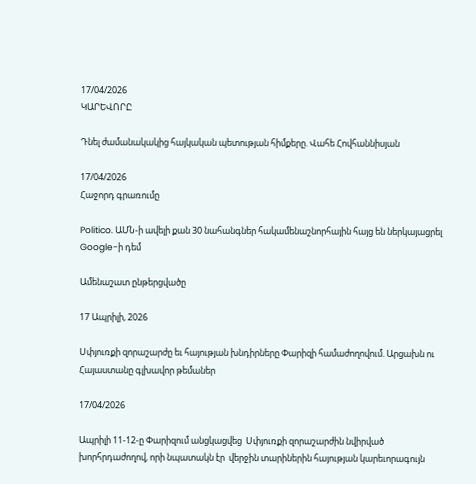17/04/2026
ԿԱՐԵՎՈՐԸ

Դնել ժամանակակից հայկական պետության հիմքերը. Վահե Հովհաննիսյան

17/04/2026
Հաջորդ գրառումը

Politico. ԱՄՆ-ի ավելի քան 30 նահանգներ հակամենաշնորհային հայց են ներկայացրել Google-ի դեմ

Ամենաշատ ընթերցվածը

17 Ապրիլի, 2026

Սփյուռքի զորաշարժը եւ հայության խնդիրները Փարիզի համաժողովում. Արցախն ու Հայաստանը գլխավոր թեմաներ

17/04/2026

Ապրիլի 11-12-ը Փարիզում անցկացվեց  Սփյուռքի զորաշարժին նվիրված խորհրդաժողով, որի նպատակն էր  վերջին տարիներին հայության կարեւորագույն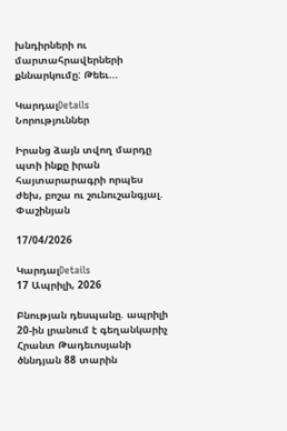խնդիրների ու մարտահրավերների քննարկումը: Թեեւ...

ԿարդալDetails
Նորություններ

Իրանց ձայն տվող մարդը պտի ինքը իրան հայտարարագրի որպես ժեխ, բոշա ու շունուշանգյալ. Փաշինյան

17/04/2026

ԿարդալDetails
17 Ապրիլի, 2026

Բնության դեսպանը. ապրիլի 20-ին լրանում է գեղանկարիչ Հրանտ Թադեւոսյանի ծննդյան 88 տարին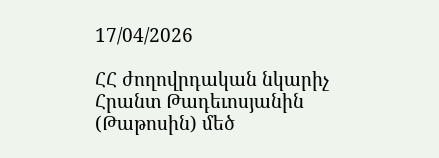17/04/2026

ՀՀ ժողովրդական նկարիչ Հրանտ Թադեւոսյանին (Թաթոսին) մեծ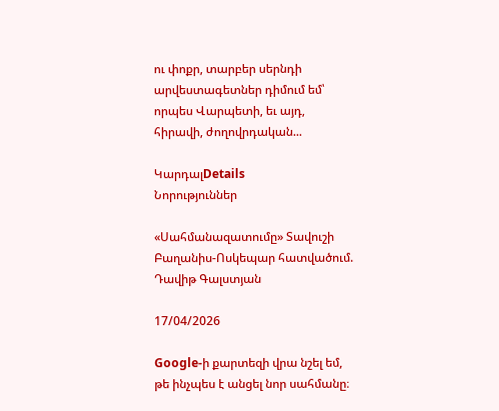ու փոքր, տարբեր սերնդի արվեստագետներ դիմում եմ՝ որպես Վարպետի, եւ այդ, հիրավի, ժողովրդական...

ԿարդալDetails
Նորություններ

«Սահմանազատումը» Տավուշի Բաղանիս-Ոսկեպար հատվածում. Դավիթ Գալստյան

17/04/2026

Google-ի քարտեզի վրա նշել եմ, թե ինչպես է անցել նոր սահմանը։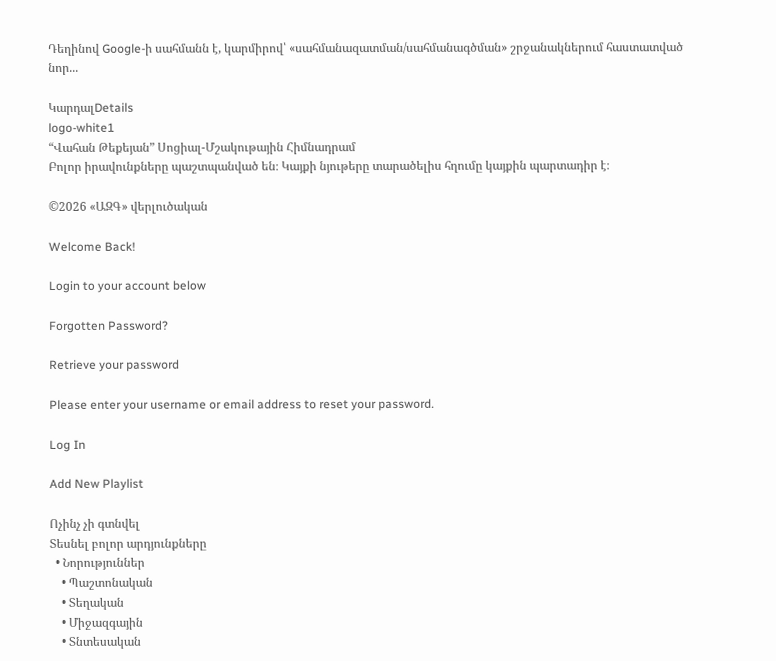Դեղինով Google-ի սահմանն է, կարմիրով՝ «սահմանազատման/սահմանագծման» շրջանակներում հաստատված նոր...

ԿարդալDetails
logo-white1
“Վահան Թեքեյան” Սոցիալ-Մշակութային Հիմնադրամ
Բոլոր իրավունքները պաշտպանված են։ Կայքի նյութերը տարածելիս հղումը կայքին պարտադիր է։

©2026 «ԱԶԳ» վերլուծական

Welcome Back!

Login to your account below

Forgotten Password?

Retrieve your password

Please enter your username or email address to reset your password.

Log In

Add New Playlist

Ոչինչ չի գտնվել
Տեսնել բոլոր արդյունքները
  • Նորություններ
    • Պաշտոնական
    • Տեղական
    • Միջազգային
    • Տնտեսական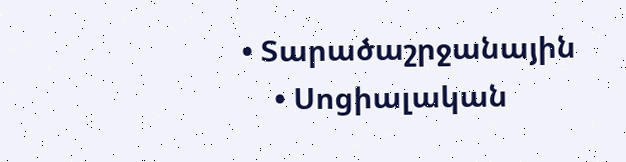• Տարածաշրջանային
    • Սոցիալական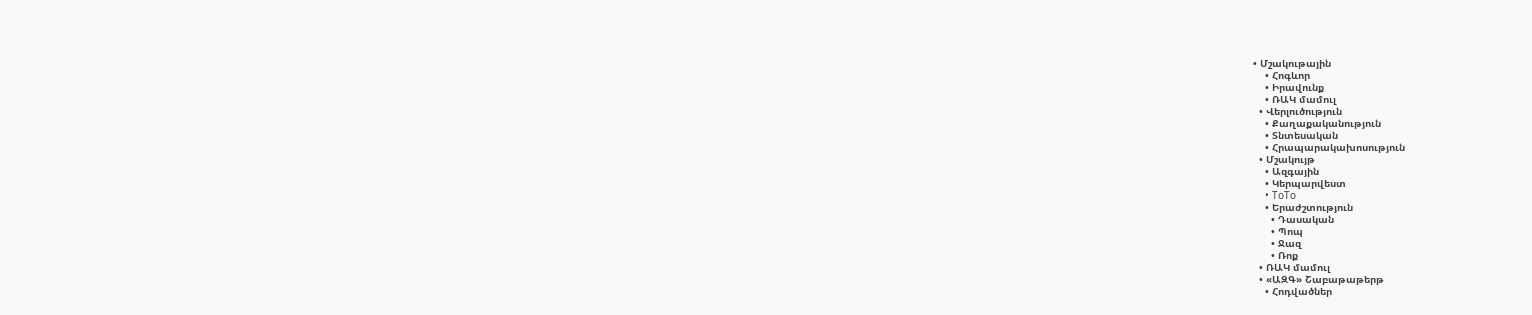• Մշակութային
    • Հոգևոր
    • Իրավունք
    • ՌԱԿ մամուլ
  • Վերլուծություն
    • Քաղաքականություն
    • Տնտեսական
    • Հրապարակախոսություն
  • Մշակույթ
    • Ազգային
    • Կերպարվեստ
    • ToTo
    • Երաժշտություն
      • Դասական
      • Պոպ
      • Ջազ
      • Ռոք
  • ՌԱԿ մամուլ
  • «ԱԶԳ» Շաբաթաթերթ
    • Հոդվածներ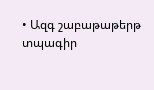• Ազգ շաբաթաթերթ տպագիր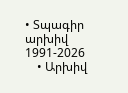• Տպագիր արխիվ 1991-2026
    • Արխիվ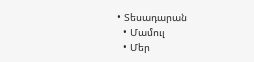• Տեսադարան
  • Մամուլ
  • Մեր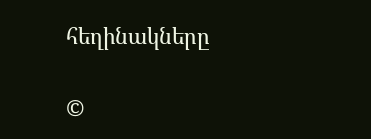հեղինակները

©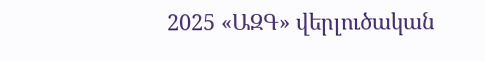2025 «ԱԶԳ» վերլուծական